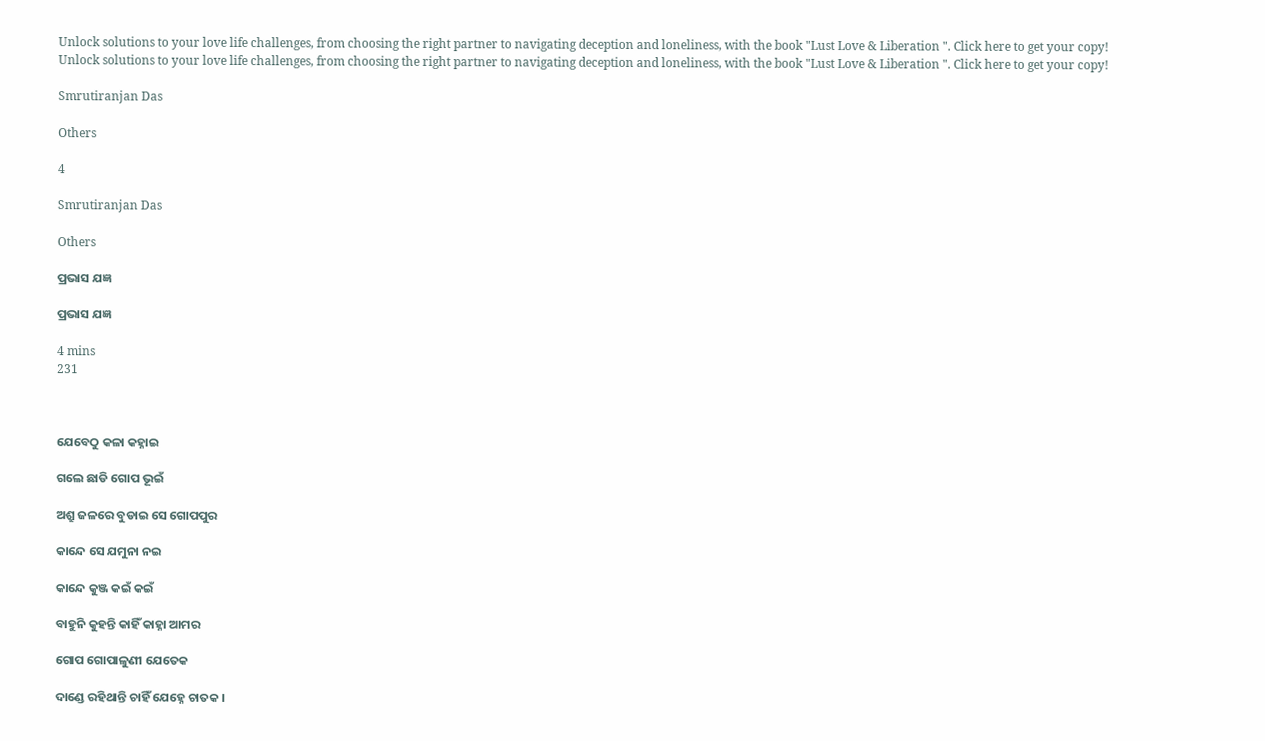Unlock solutions to your love life challenges, from choosing the right partner to navigating deception and loneliness, with the book "Lust Love & Liberation ". Click here to get your copy!
Unlock solutions to your love life challenges, from choosing the right partner to navigating deception and loneliness, with the book "Lust Love & Liberation ". Click here to get your copy!

Smrutiranjan Das

Others

4

Smrutiranjan Das

Others

ପ୍ରଭାସ ଯଜ୍ଞ

ପ୍ରଭାସ ଯଜ୍ଞ

4 mins
231



ଯେବେଠୁ କଳା କହ୍ନାଇ

ଗଲେ ଛାଡି ଗୋପ ଭୂଇଁ

ଅଶ୍ରୁ ଜଳରେ ବୁଡାଇ ସେ ଗୋପପୁର

କାନ୍ଦେ ସେ ଯମୁନା ନଇ

କାନ୍ଦେ କୁଞ୍ଜ କଇଁ କଇଁ

ବାହୁନି କୁହନ୍ତି କାହିଁ କାହ୍ନା ଆମର

ଗୋପ ଗୋପାଳୁଣୀ ଯେତେକ

ଦାଣ୍ଡେ ରହିଥାନ୍ତି ଚାହିଁ ଯେହ୍ନେ ଚାତକ ।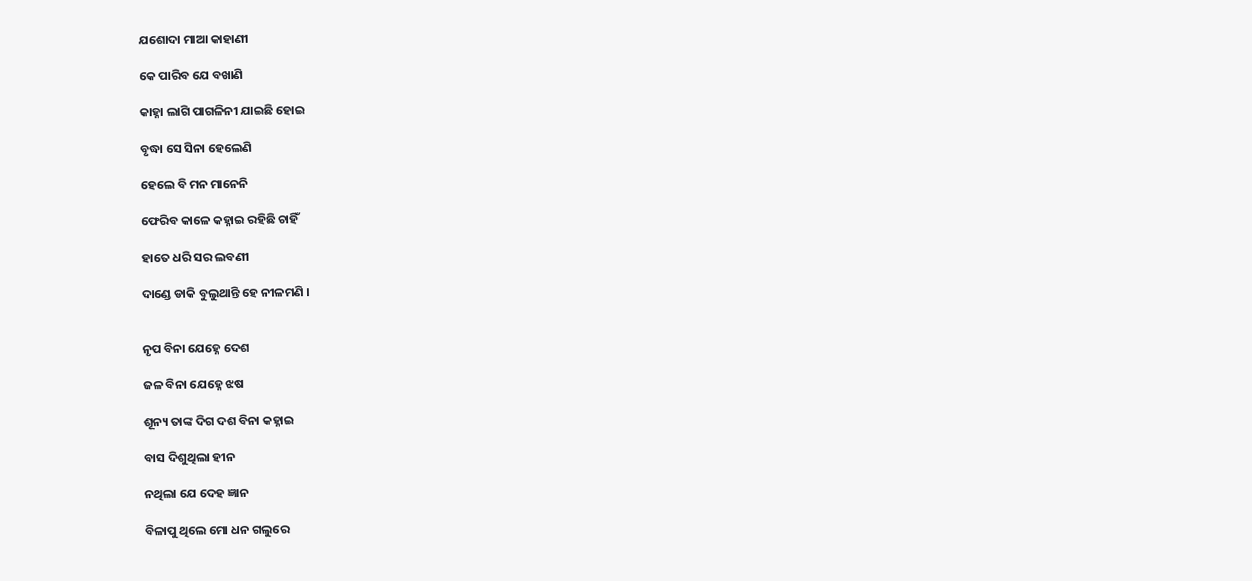ଯଶୋଦା ମାଆ କାହାଣୀ

କେ ପାରିବ ଯେ ବଖାଣି

କାହ୍ନା ଲାଗି ପାଗଳିନୀ ଯାଇଛି ହୋଇ

ବୃଦ୍ଧା ସେ ସିନା ହେଲେଣି

ହେଲେ ବି ମନ ମାନେନି

ଫେରିବ କାଳେ କହ୍ନାଇ ରହିଛି ଚାହିଁ

ହାତେ ଧରି ସର ଲବଣୀ

ଦାଣ୍ଡେ ଡାକି ବୁଲୁଥାନ୍ତି ହେ ନୀଳମଣି ।


ନୃପ ବିନା ଯେହ୍ନେ ଦେଶ

ଜଳ ବିନା ଯେହ୍ନେ ଝଷ

ଶୂନ୍ୟ ତାଙ୍କ ଦିଗ ଦଶ ବିନା କହ୍ନାଇ

ବାସ ଦିଶୁଥିଲା ହୀନ

ନଥିଲା ଯେ ଦେହ ଜ୍ଞାନ

ବିଳାପୁ ଥିଲେ ମୋ ଧନ ଗଲୁରେ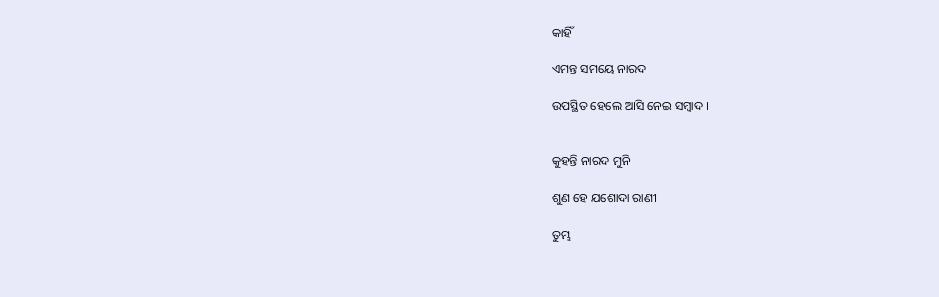କାହିଁ

ଏମନ୍ତ ସମୟେ ନାରଦ

ଉପସ୍ଥିତ ହେଲେ ଆସି ନେଇ ସମ୍ବାଦ ।


କୁହନ୍ତି ନାରଦ ମୁନି

ଶୁଣ ହେ ଯଶୋଦା ରାଣୀ

ତୁମ୍ଭ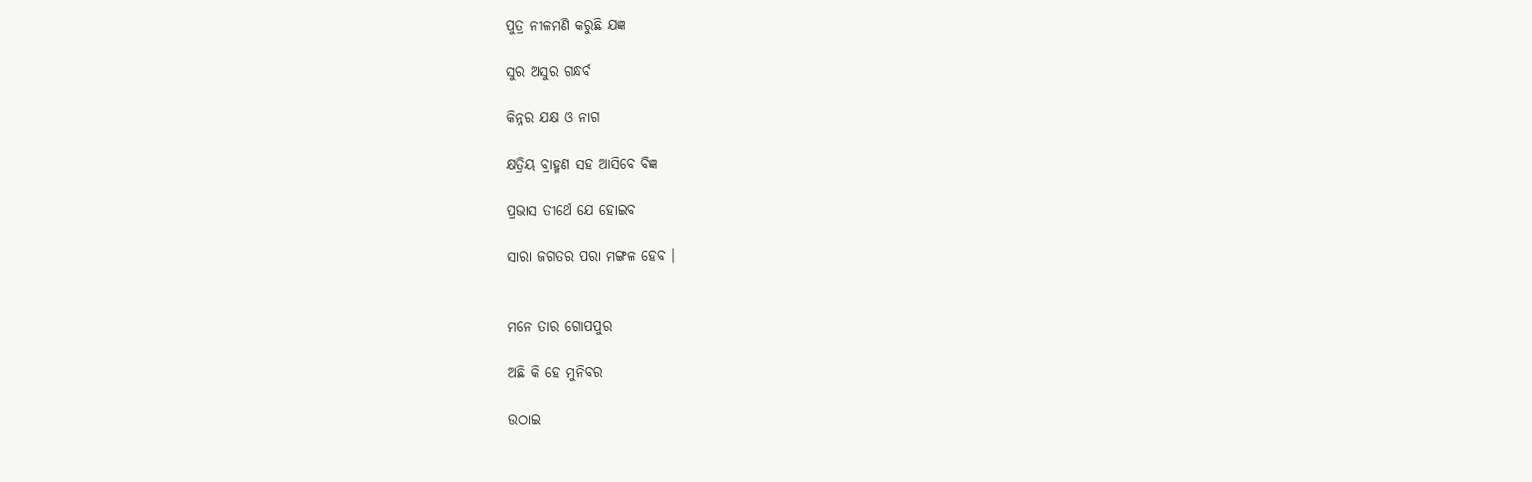ପୁତ୍ର ନୀଳମଣି କରୁଛି ଯଜ୍ଞ

ସୁର ଅସୁର ଗନ୍ଧର୍ବ

କିନ୍ନର ଯକ୍ଷ ଓ ନାଗ

କ୍ଷତ୍ରିୟ ବ୍ରାହ୍ମଣ ସହ ଆସିବେ ବିଜ୍ଞ

ପ୍ରଭାସ ତୀର୍ଥେ ଯେ ହୋଇବ

ସାରା ଜଗତର ପରା ମଙ୍ଗଳ ହେବ ।


ମନେ ତାର ଗୋପପୁର

ଅଛି କି ହେ ମୁନିବର

ଉଠାଇ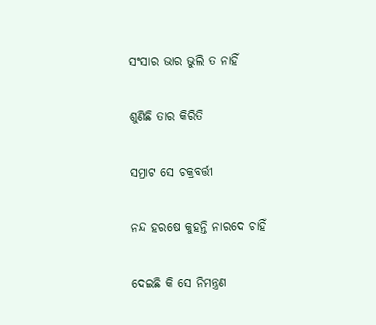ସଂସାର ଭାର ଭୁଲି ତ ନାହିଁ

ଶୁଣିଛି ତାର କିରିତି

ସମ୍ରାଟ ସେ ଚକ୍ରବର୍ତ୍ତୀ

ନନ୍ଦ ହରଷେ କୁହନ୍ତି ନାରଦେ ଚାହିଁ

ଦେଇଛି କି ସେ ନିମନ୍ତ୍ରଣ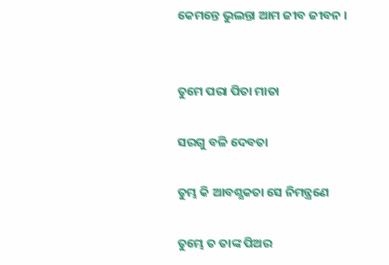କେମନ୍ତେ ଭୁଲନ୍ତା ଆମ ଜୀବ ଜୀବନ ।


ତୁମେ ପରା ପିତା ମାତା

ସରଗୁ ବଳି ଦେବତା

ତୁମ୍ଭ କି ଆବଶ୍ଯକତା ସେ ନିମନ୍ତ୍ରଣେ

ତୁମ୍ଭେ ତ ତାଙ୍କ ପିଅର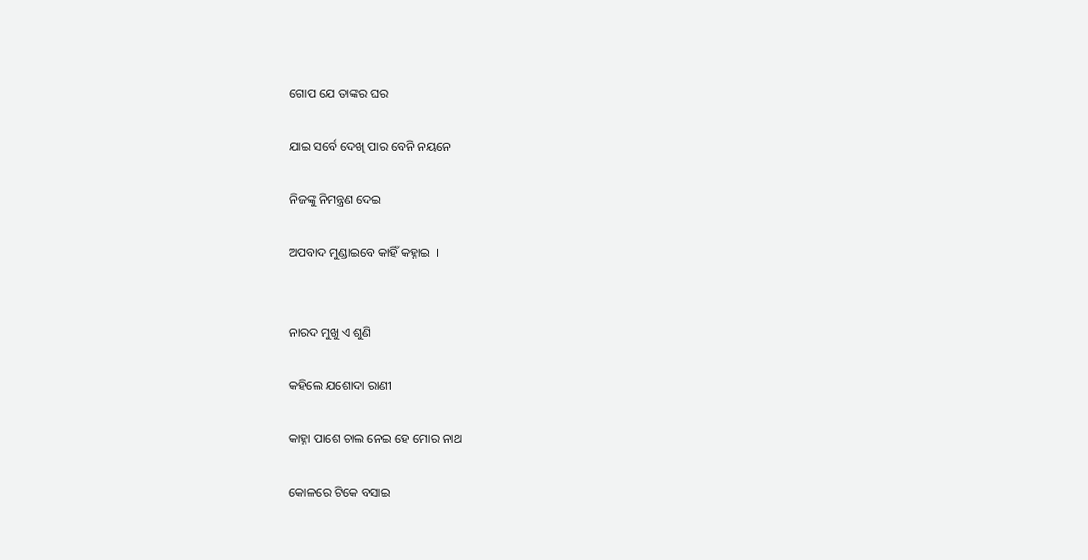ଗୋପ ଯେ ତାଙ୍କର ଘର

ଯାଇ ସର୍ବେ ଦେଖି ପାର ବେନି ନୟନେ

ନିଜଙ୍କୁ ନିମନ୍ତ୍ରଣ ଦେଇ

ଅପବାଦ ମୁଣ୍ଡାଇବେ କାହିଁ କହ୍ନାଇ  ।


ନାରଦ ମୁଖୁ ଏ ଶୁଣି

କହିଲେ ଯଶୋଦା ରାଣୀ

କାହ୍ନା ପାଶେ ଚାଲ ନେଇ ହେ ମୋର ନାଥ

କୋଳରେ ଟିକେ ବସାଇ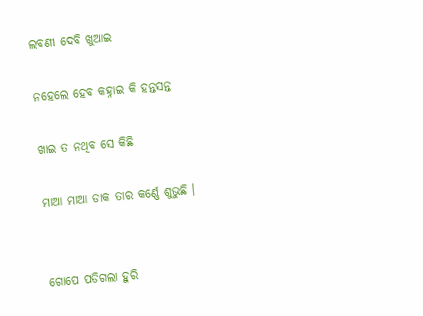ଲବଣୀ ଦେବି ଖୁଆଇ

ନହେଲେ ହେବ କହ୍ନାଇ କି ହନ୍ତସନ୍ତ

ଖାଇ ତ ନଥିବ ସେ କିଛି

ମାଆ ମାଆ ଡାକ ତାର କର୍ଣ୍ଣେ ଶୁଭୁଛି ।


ଗୋପେ ପଡିଗଲା ହୁରି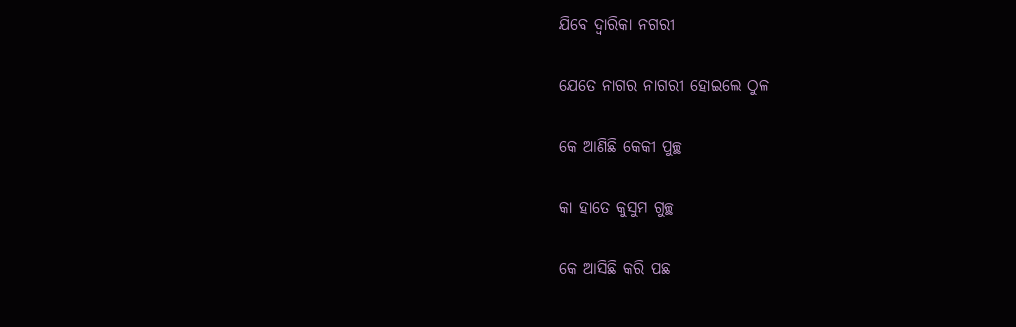ଯିବେ ଦ୍ୱାରିକା ନଗରୀ

ଯେତେ ନାଗର ନାଗରୀ ହୋଇଲେ ଠୁଳ

କେ ଆଣିଛି କେକୀ ପୁଚ୍ଛ

କା ହାତେ କୁସୁମ ଗୁଚ୍ଛ

କେ ଆସିଛି କରି ପଛ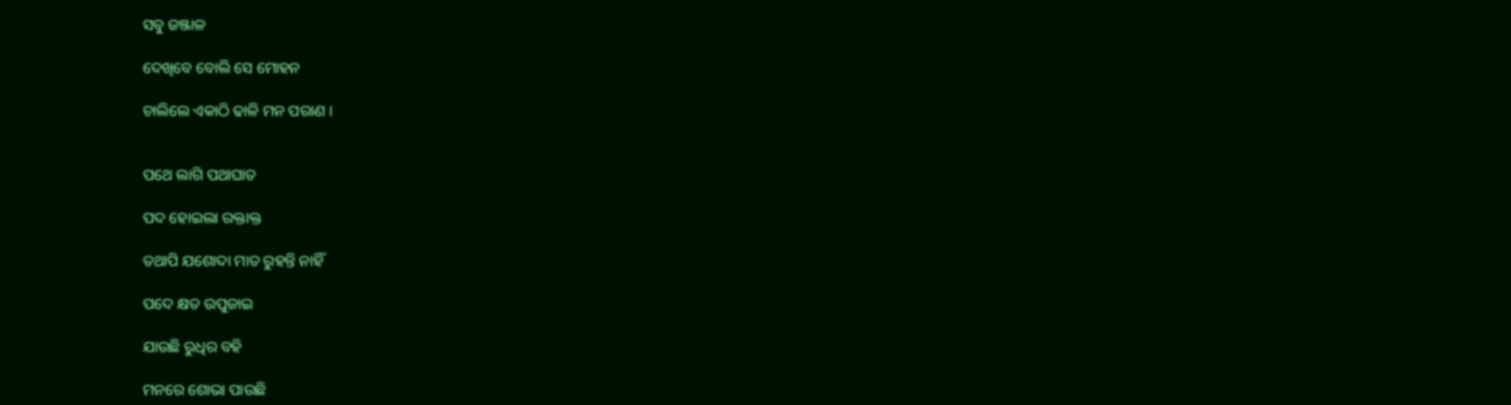ସବୁ ଜଞ୍ଜାଳ

ଦେଖିବେ ବୋଲି ସେ ମୋହନ

ଚାଲିଲେ ଏକାଠି ଢାଳି ମନ ପରାଣ ।


ପଥେ ଲାଗି ପଥାଘାତ

ପଦ ହୋଇଲା ରକ୍ତାକ୍ତ

ତଥାପି ଯଶୋଦା ମାତ ରୁହନ୍ତି ନାହିଁ

ପଦେ କ୍ଷତ ଉପୁଜାଇ

ଯାଉଛି ରୁଧିର ବହି

ମନରେ ଶୋଭା ପାଉଛି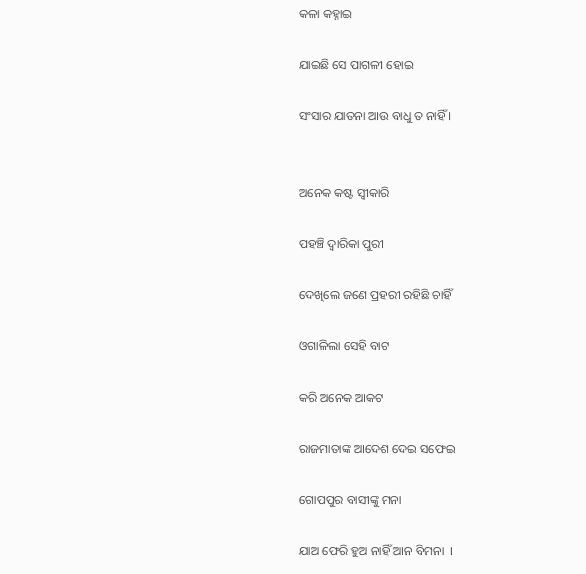କଳା କହ୍ନାଇ

ଯାଇଛି ସେ ପାଗଳୀ ହୋଇ

ସଂସାର ଯାତନା ଆଉ ବାଧୁ ତ ନାହିଁ ।


ଅନେକ କଷ୍ଟ ସ୍ୱୀକାରି

ପହଞ୍ଚି ଦ୍ୱାରିକା ପୁରୀ

ଦେଖିଲେ ଜଣେ ପ୍ରହରୀ ରହିଛି ଚାହିଁ

ଓଗାଳିଲା ସେହି ବାଟ

କରି ଅନେକ ଆକଟ

ରାଜମାତାଙ୍କ ଆଦେଶ ଦେଇ ସଫେଇ

ଗୋପପୁର ବାସୀଙ୍କୁ ମନା

ଯାଅ ଫେରି ହୁଅ ନାହିଁ ଆନ ବିମନା  ।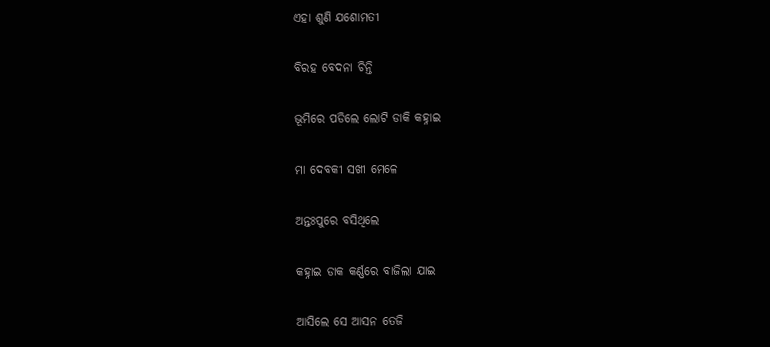ଏହା ଶୁଣି ଯଶୋମତୀ

ବିରହ ବେଦନା ଚିନ୍ତି

ଭୂମିରେ ପଡିଲେ ଲୋଟି ଡାକି କହ୍ନାଇ

ମା ଦେବକୀ ସଖୀ ମେଳେ

ଅନ୍ତଃପୁରେ ବସିଥିଲେ

କହ୍ନାଇ ଡାକ କର୍ଣ୍ଣରେ ବାଜିଲା ଯାଇ

ଆସିଲେ ସେ ଆସନ ତେଜି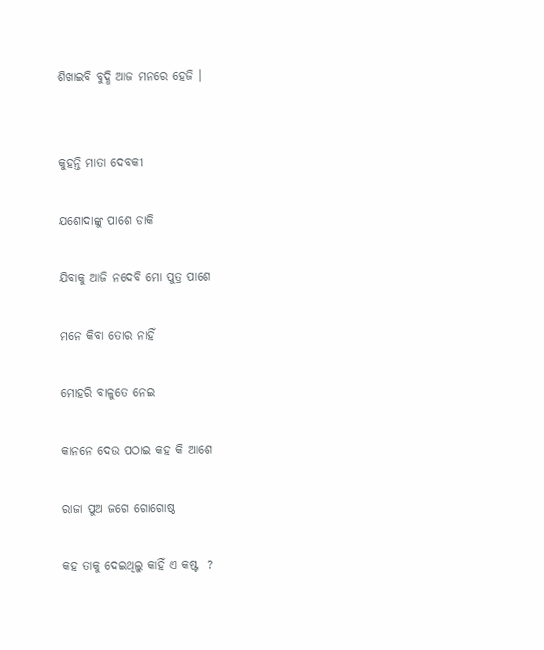ଶିଖାଇବି ବୁଦ୍ଧି ଆଜ ମନରେ ହେଜି ।


କୁହନ୍ତି ମାତା ଦେବକୀ

ଯଶୋଦାଙ୍କୁ ପାଶେ ଡାକି

ଯିବାକୁ ଆଜି ନଦେବି ମୋ ପୁତ୍ର ପାଶେ

ମନେ କିବା ତୋର ନାହିଁ

ମୋହରି ବାଳୁତେ ନେଇ

କାନନେ ଦେଉ ପଠାଇ କହ କି ଆଶେ

ରାଜା ପୁଅ ଜଗେ ଗୋଗୋଷ୍ଠ

କହ ତାକୁ ଦେଇଥିଲୁ କାହିଁ ଏ କଷ୍ଟ  ?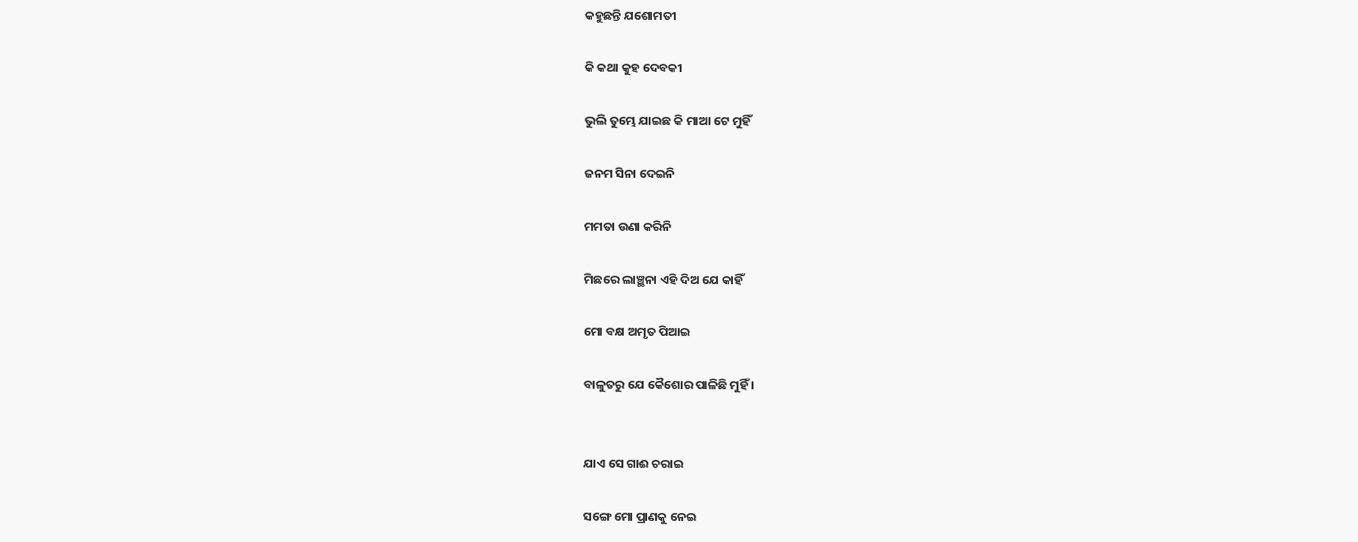କହୁଛନ୍ତି ଯଶୋମତୀ

କି କଥା କୁହ ଦେବକୀ

ଭୁଲି ତୁମ୍ଭେ ଯାଇଛ କି ମାଆ ଟେ ମୁହିଁ

ଜନମ ସିନା ଦେଇନି

ମମତା ଉଣା କରିନି

ମିଛରେ ଲାଞ୍ଛନା ଏହି ଦିଅ ଯେ କାହିଁ

ମୋ ବକ୍ଷ ଅମୃତ ପିଆଇ

ବାଳୁତରୁ ଯେ କୈଶୋର ପାଳିଛି ମୁହିଁ ।


ଯାଏ ସେ ଗାଈ ଚରାଇ

ସଙ୍ଗେ ମୋ ପ୍ରାଣକୁ ନେଇ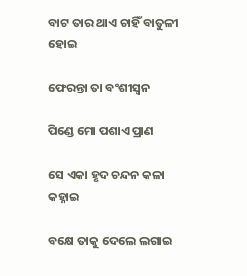ବାଟ ତାର ଥାଏ ଚାହିଁ ବାତୁଳୀ ହୋଇ

ଫେରନ୍ତା ତା ବଂଶୀସ୍ୱନ

ପିଣ୍ଡେ ମୋ ପଶାଏ ପ୍ରାଣ

ସେ ଏକା ହୃଦ ଚନ୍ଦନ କଳା କହ୍ନାଇ

ବକ୍ଷେ ତାକୁ ଦେଲେ ଲଗାଇ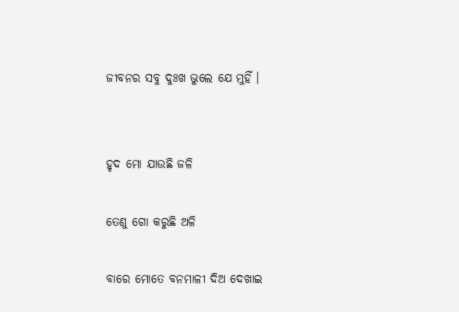ଜୀବନର ସବୁ ଦୁଃଖ ଭୁଲେ ଯେ ମୁହିଁ ।


ହୃଦ ମୋ ଯାଉଛି ଜଳି

ତେଣୁ ଗୋ କରୁଛି ଅଳି

ବାରେ ମୋତେ ବନମାଳୀ ଦିଅ ଦେଖାଇ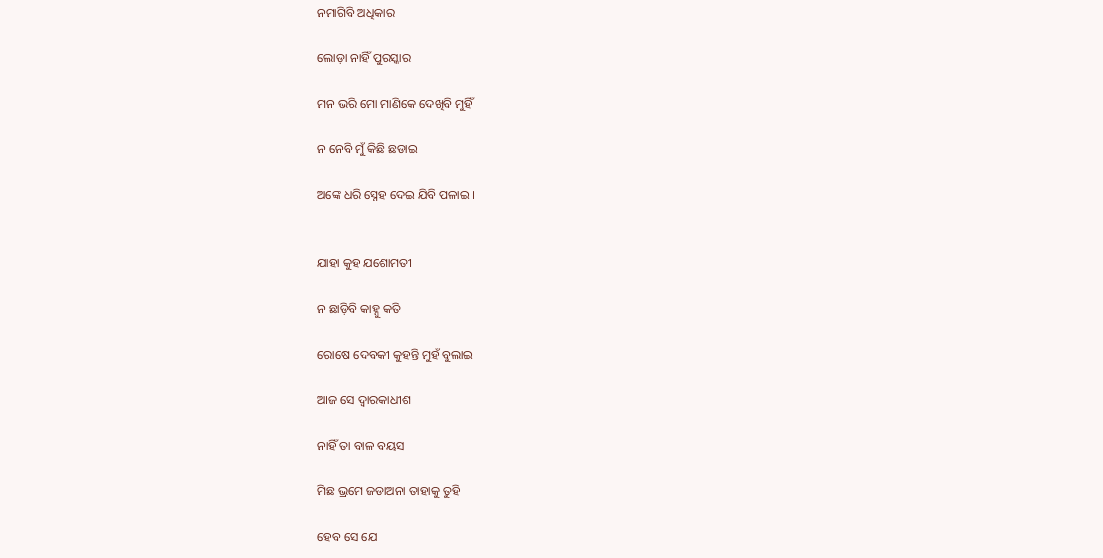ନମାଗିବି ଅଧିକାର

ଲୋଡ଼ା ନାହିଁ ପୁରସ୍କାର

ମନ ଭରି ମୋ ମାଣିକେ ଦେଖିବି ମୁହିଁ

ନ ନେବି ମୁଁ କିଛି ଛଡାଇ

ଅଙ୍କେ ଧରି ସ୍ନେହ ଦେଇ ଯିବି ପଳାଇ ।


ଯାହା କୁହ ଯଶୋମତୀ

ନ ଛାଡ଼ିବି କାହ୍ନୁ କତି

ରୋଷେ ଦେବକୀ କୁହନ୍ତି ମୁହଁ ବୁଲାଇ

ଆଜ ସେ ଦ୍ଵାରକାଧୀଶ

ନାହିଁ ତା ବାଳ ବୟସ

ମିଛ ଭ୍ରମେ ଜଡାଅନା ତାହାକୁ ତୁହି

ହେବ ସେ ଯେ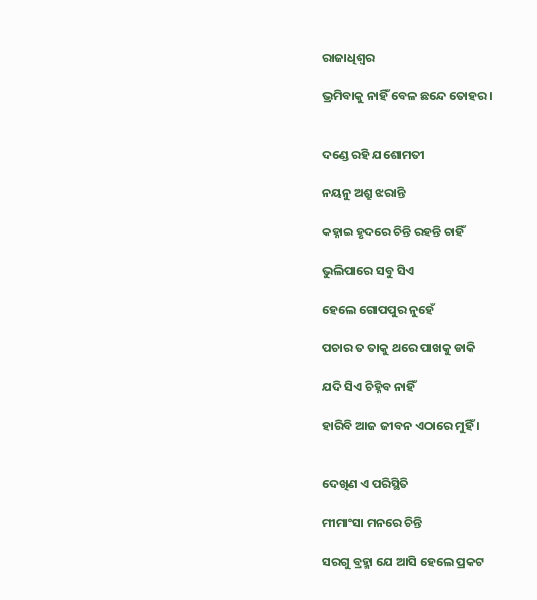ରାଜାଧିଶ୍ବର

ଭ୍ରମିବାକୁ ନାହିଁ ବେଳ ଛନ୍ଦେ ତୋହର ।


ଦଣ୍ଡେ ରହି ଯଶୋମତୀ

ନୟନୁ ଅଶ୍ରୁ ଝରାନ୍ତି

କହ୍ନାଇ ହୃଦରେ ଚିନ୍ତି ରହନ୍ତି ଚାହିଁ

ଭୁଲିପାରେ ସବୁ ସିଏ

ହେଲେ ଗୋପପୁର ନୁହେଁ

ପଚାର ତ ତାକୁ ଥରେ ପାଖକୁ ଡାକି

ଯଦି ସିଏ ଚିହ୍ନିବ ନାହିଁ

ହାରିବି ଆଜ ଜୀବନ ଏଠାରେ ମୁହିଁ ।


ଦେଖିଣ ଏ ପରିସ୍ଥିତି

ମୀମାଂସା ମନରେ ଚିନ୍ତି

ସରଗୁ ବ୍ରହ୍ମା ଯେ ଆସି ହେଲେ ପ୍ରକଟ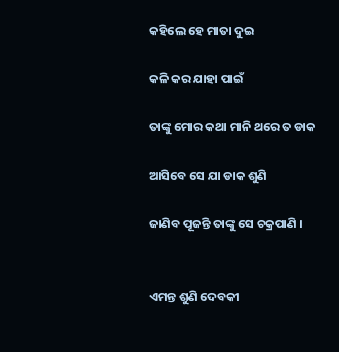କହିଲେ ହେ ମାତା ଦୁଇ

କଳି କର ଯାହା ପାଇଁ

ତାଙ୍କୁ ମୋର କଥା ମାନି ଥରେ ତ ଡାକ

ଆସିବେ ସେ ଯା ଡାକ ଶୁଣି

ଜାଣିବ ପୂଜନ୍ତି ତାଙ୍କୁ ସେ ଚକ୍ରପାଣି ।


ଏମନ୍ତ ଶୁଣି ଦେବକୀ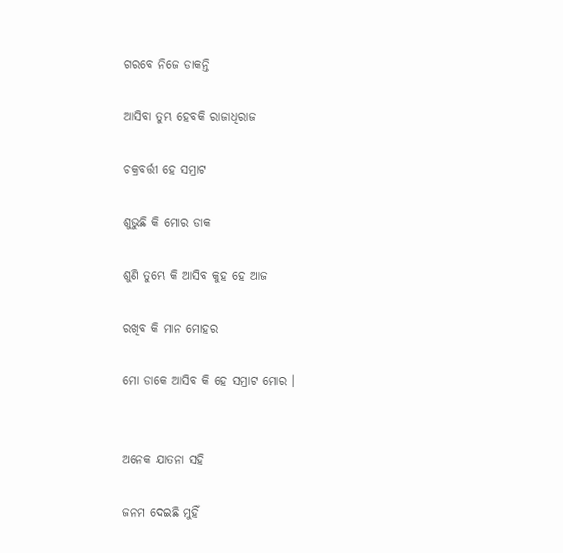ଗରବେ ନିଜେ ଡାକନ୍ତି

ଆସିବା ତୁମ୍ଭ ହେବକି ରାଜାଧିରାଜ

ଚକ୍ରବର୍ତ୍ତୀ ହେ ସମ୍ରାଟ

ଶୁଭୁଛି କି ମୋର ଡାକ

ଶୁଣି ତୁମ୍ଭେ କି ଆସିବ କୁହ ହେ ଆଜ

ରଖିବ କି ମାନ ମୋହର

ମୋ ଡାକେ ଆସିବ କି ହେ ସମ୍ରାଟ ମୋର ।


ଅନେକ ଯାତନା ସହି

ଜନମ ଦେଇଛି ମୁହିଁ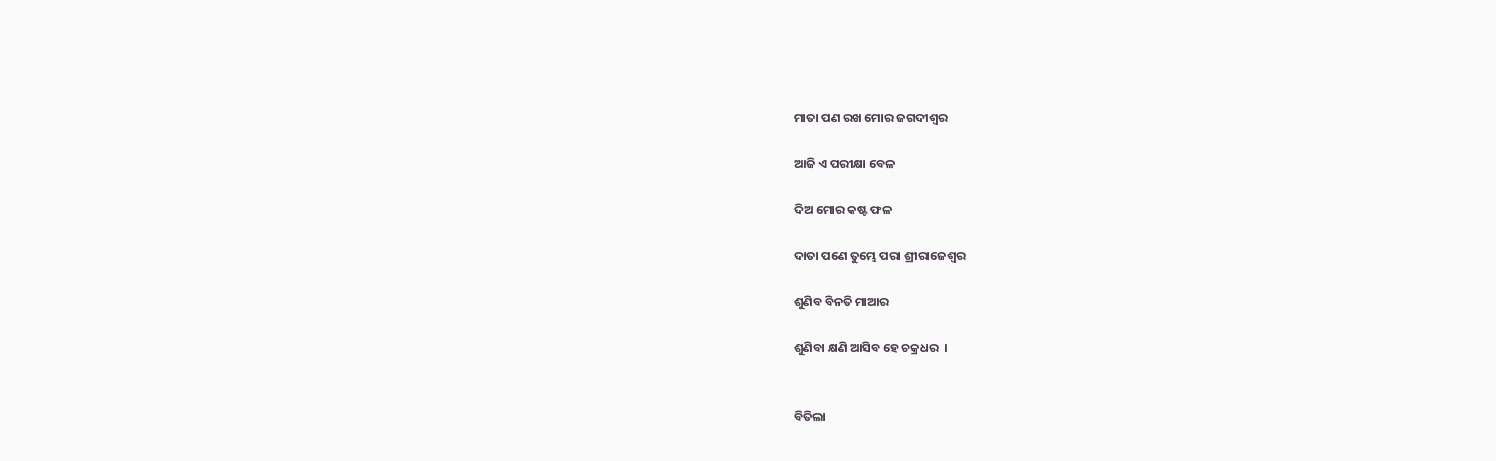ମାତା ପଣ ରଖ ମୋର ଜଗଦୀଶ୍ବର

ଆଜି ଏ ପରୀକ୍ଷା ବେଳ

ଦିଅ ମୋର କଷ୍ଟ ଫଳ

ଦାତା ପଣେ ତୁମ୍ଭେ ପରା ଶ୍ରୀରାଜେଶ୍ୱର

ଶୁଣିବ ବିନତି ମାଆର

ଶୁଣିବା କ୍ଷଣି ଆସିବ ହେ ଚକ୍ରଧର  ।


ବିତିଲା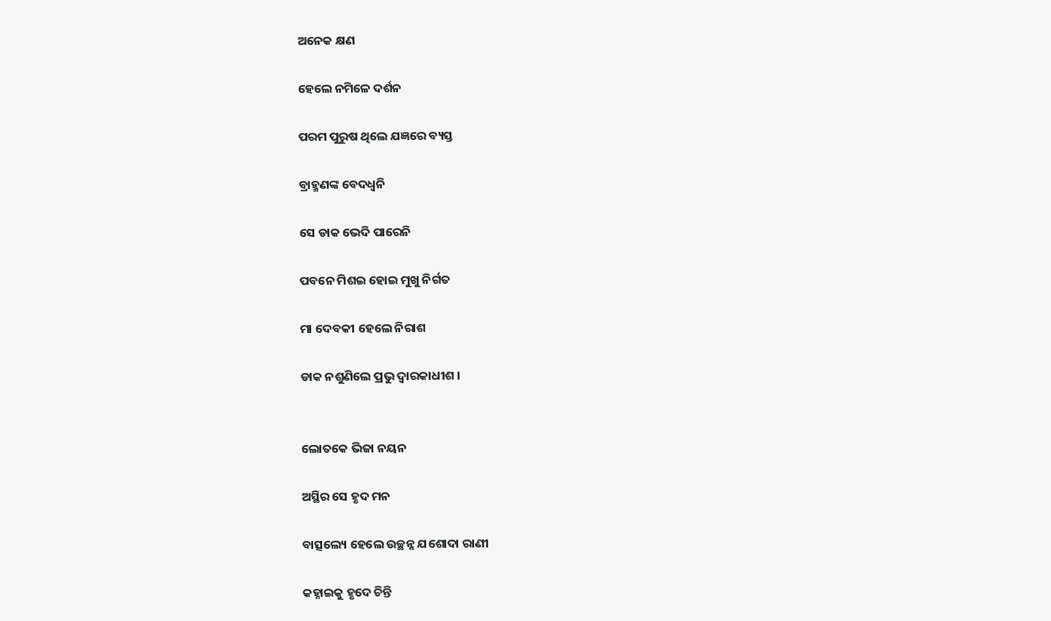ଅନେକ କ୍ଷଣ

ହେଲେ ନମିଳେ ଦର୍ଶନ

ପରମ ପୁରୁଷ ଥିଲେ ଯଜ୍ଞରେ ବ୍ୟସ୍ତ

ବ୍ରାହ୍ମଣଙ୍କ ବେଦଧ୍ୱନି

ସେ ଡାକ ଭେଦି ପାରେନି

ପବନେ ମିଶଇ ହୋଇ ମୁଖୁ ନିର୍ଗତ

ମା ଦେବକୀ ହେଲେ ନିରାଶ

ଡାକ ନଶୁଣିଲେ ପ୍ରଭୁ ଦ୍ଵାରକାଧୀଶ ।


ଲୋତକେ ଭିଜା ନୟନ

ଅସ୍ଥିର ସେ ହୃଦ ମନ

ବାତ୍ସଲ୍ୟେ ହେଲେ ଉଚ୍ଛନ୍ନ ଯଶୋଦା ରାଣୀ

କହ୍ନାଇକୁ ହୃଦେ ଚିନ୍ତି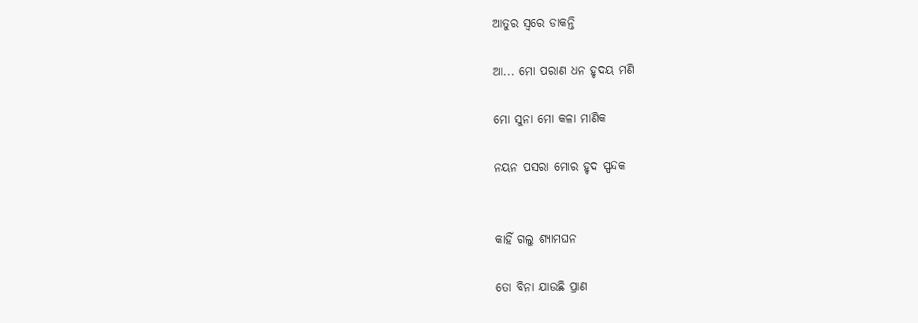ଆତୁର ସ୍ଵରେ ଡାକନ୍ତି

ଆ... ମୋ ପରାଣ ଧନ ହୃଦୟ ମଣି

ମୋ ସୁନା ମୋ କଳା ମାଣିକ

ନୟନ ପସରା ମୋର ହୃଦ ସ୍ପନ୍ଦକ


କାହିଁ ଗଲୁ ଶ୍ୟାମଘନ

ତୋ ବିନା ଯାଉଛି ପ୍ରାଣ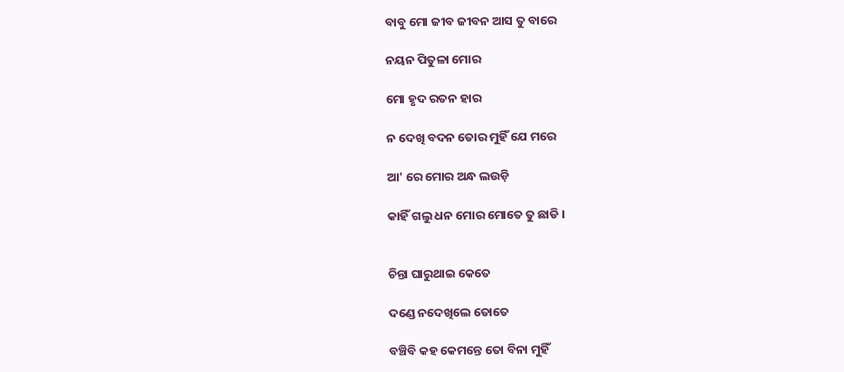ବାବୁ ମୋ ଜୀବ ଜୀବନ ଆସ ତୁ ବାରେ

ନୟନ ପିତୁଳା ମୋର

ମୋ ହୃଦ ରତନ ହାର

ନ ଦେଖି ବଦନ ତୋର ମୁହିଁ ଯେ ମରେ

ଆ' ରେ ମୋର ଅନ୍ଧ ଲଉଡ଼ି

କାହିଁ ଗଲୁ ଧନ ମୋର ମୋତେ ତୁ ଛାଡି ।


ଚିନ୍ତା ଘାରୁଥାଇ କେତେ

ଦଣ୍ଡେ ନଦେଖିଲେ ତୋତେ

ବଞ୍ଚିବି କହ କେମନ୍ତେ ତୋ ବିନା ମୁହିଁ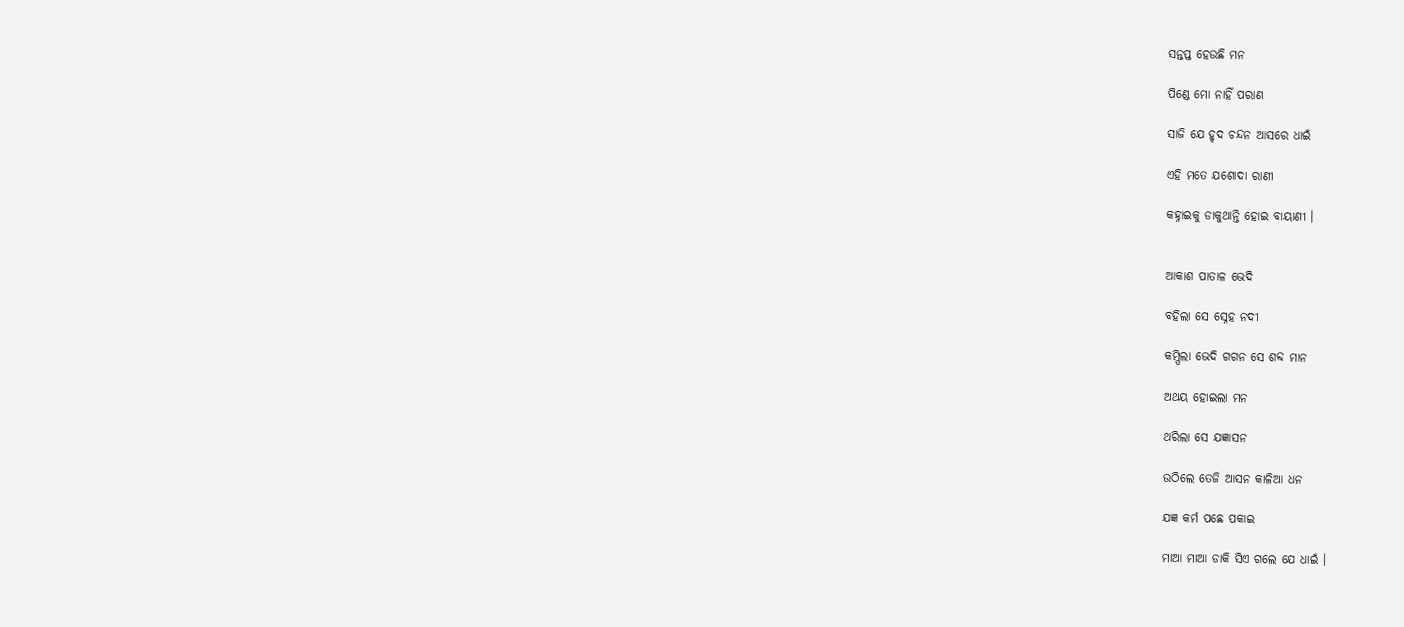ସନ୍ତପ୍ତ ହେଉଛି ମନ

ପିଣ୍ଡେ ମୋ ନାହିଁ ପରାଣ

ସାଜି ଯେ ହୃଦ ଚନ୍ଦନ ଆସରେ ଧାଇଁ

ଏହି ମତେ ଯଶୋଦା ରାଣୀ

କହ୍ନାଇକୁ ଡାକୁଥାନ୍ତି ହୋଇ ବାୟାଣୀ ।


ଆକାଶ ପାତାଳ ଭେଦି

ବହିଲା ସେ ସ୍ନେହ ନଦୀ

କମ୍ପିଲା ଭେଦି ଗଗନ ସେ ଶବ୍ଦ ମାନ

ଅଥୟ ହୋଇଲା ମନ

ଥରିଲା ସେ ଯଜ୍ଞାସନ

ଉଠିଲେ ତେଜି ଆସନ କାଳିଆ ଧନ

ଯଜ୍ଞ କର୍ମ ପଛେ ପକାଇ

ମାଆ ମାଆ ଡାକି ସିଏ ଗଲେ ଯେ ଧାଇଁ ।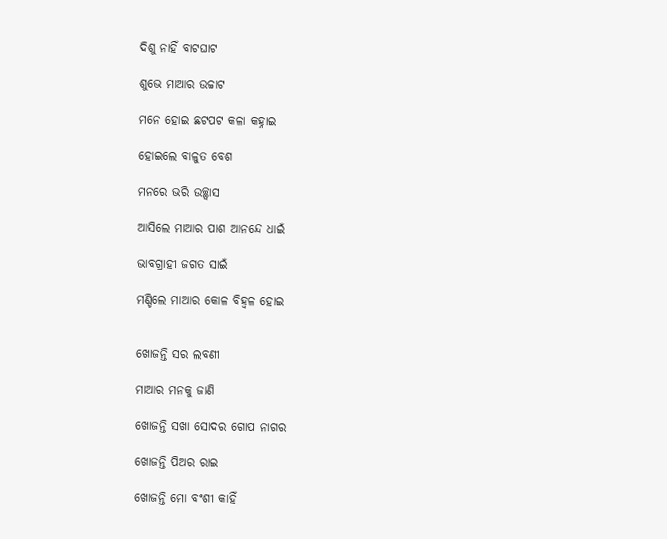ଦିଶୁ ନାହିଁ ବାଟଘାଟ

ଶୁଭେ ମାଆର ଉଚ୍ଚାଟ

ମନେ ହୋଇ ଛଟପଟ କଳା କହ୍ନାଇ

ହୋଇଲେ ବାଳୁତ ବେଶ

ମନରେ ଭରି ଉଚ୍ଛ୍ଵାସ

ଆସିଲେ ମାଆର ପାଶ ଆନନ୍ଦେ ଧାଇଁ

ଭାବଗ୍ରାହୀ ଜଗତ ସାଇଁ

ମଣ୍ଡିଲେ ମାଆର କୋଳ ବିହ୍ଵଳ ହୋଇ


ଖୋଜନ୍ତି ସର ଲବଣୀ

ମାଆର ମନକୁ ଜାଣି

ଖୋଜନ୍ତି ସଖା ସୋଦର ଗୋପ ନାଗର

ଖୋଜନ୍ତି ପିଅର ରାଇ

ଖୋଜନ୍ତି ମୋ ବଂଶୀ କାହିଁ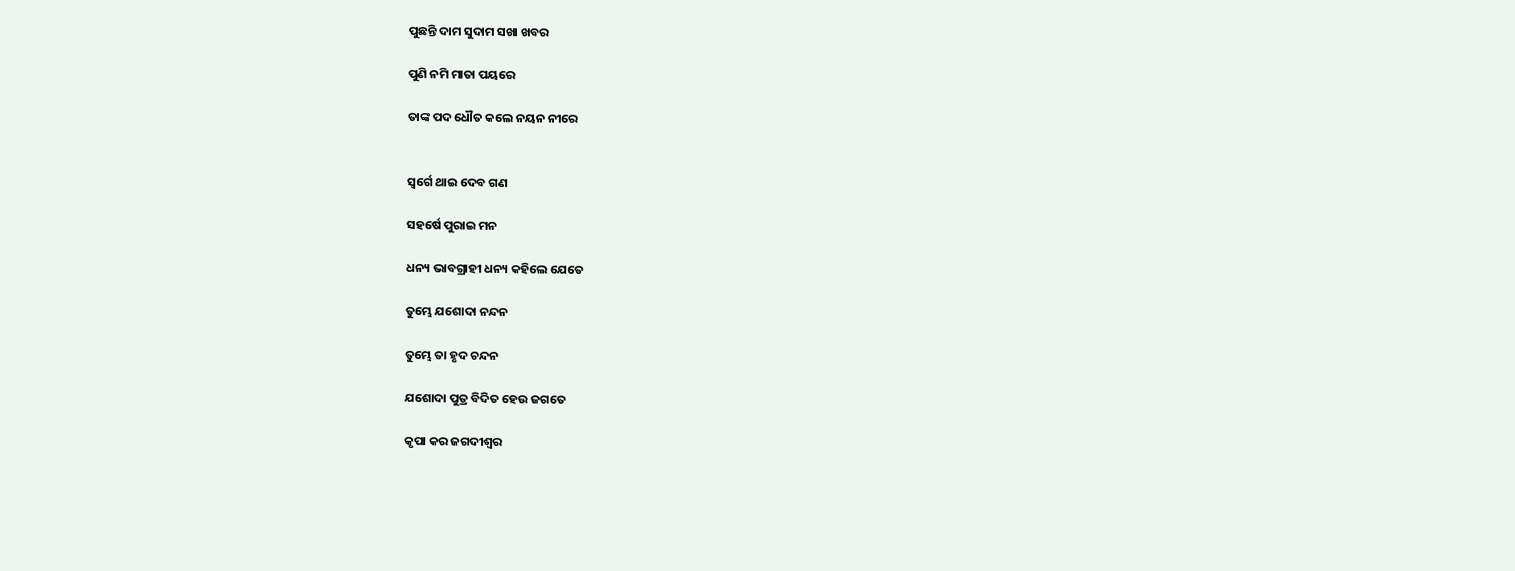ପୁଛନ୍ତି ଦାମ ସୁଦାମ ସଖା ଖବର

ପୁଣି ନମି ମାତା ପୟରେ

ତାଙ୍କ ପଦ ଧୌତ କଲେ ନୟନ ନୀରେ


ସ୍ଵର୍ଗେ ଥାଇ ଦେବ ଗଣ

ସହର୍ଷେ ପୁରାଇ ମନ

ଧନ୍ୟ ଭାବଗ୍ରାହୀ ଧନ୍ୟ କହିଲେ ଯେତେ

ତୁମ୍ଭେ ଯଶୋଦା ନନ୍ଦନ

ତୁମ୍ଭେ ତା ହୃଦ ଚନ୍ଦନ

ଯଶୋଦା ପୁତ୍ର ବିଦିତ ହେଉ ଜଗତେ

କୃପା କର ଜଗଦୀଶ୍ବର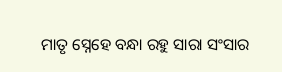ମାତୃ ସ୍ନେହେ ବନ୍ଧା ରହୁ ସାରା ସଂସାର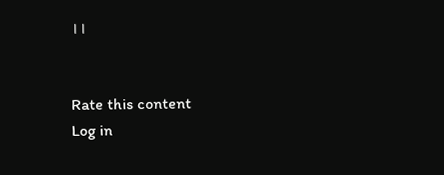।।


Rate this content
Log in